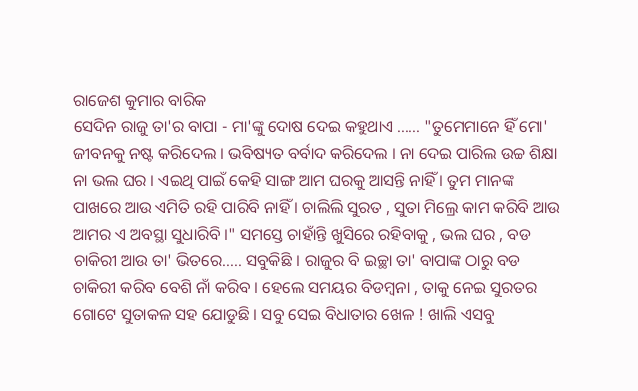ରାଜେଶ କୁମାର ବାରିକ
ସେଦିନ ରାଜୁ ତା'ର ବାପା - ମା'ଙ୍କୁ ଦୋଷ ଦେଇ କହୁଥାଏ ...... "ତୁମେମାନେ ହିଁ ମୋ' ଜୀବନକୁ ନଷ୍ଟ କରିଦେଲ । ଭବିଷ୍ୟତ ବର୍ବାଦ କରିଦେଲ । ନା ଦେଇ ପାରିଲ ଉଚ୍ଚ ଶିକ୍ଷା ନା ଭଲ ଘର । ଏଇଥି ପାଇଁ କେହି ସାଙ୍ଗ ଆମ ଘରକୁ ଆସନ୍ତି ନାହିଁ । ତୁମ ମାନଙ୍କ ପାଖରେ ଆଉ ଏମିତି ରହି ପାରିବି ନାହିଁ । ଚାଲିଲି ସୁରତ , ସୁତା ମିଲ୍ରେ କାମ କରିବି ଆଉ ଆମର ଏ ଅବସ୍ଥା ସୁଧାରିବି ।" ସମସ୍ତେ ଚାହାଁନ୍ତି ଖୁସିରେ ରହିବାକୁ , ଭଲ ଘର , ବଡ ଚାକିରୀ ଆଉ ତା' ଭିତରେ..... ସବୁକିଛି । ରାଜୁର ବି ଇଚ୍ଛା ତା' ବାପାଙ୍କ ଠାରୁ ବଡ ଚାକିରୀ କରିବ ବେଶି ନାଁ କରିବ । ହେଲେ ସମୟର ବିଡମ୍ବନା , ତାକୁ ନେଇ ସୁରତର ଗୋଟେ ସୁତାକଳ ସହ ଯୋଡୁଛି । ସବୁ ସେଇ ବିଧାତାର ଖେଳ ! ଖାଲି ଏସବୁ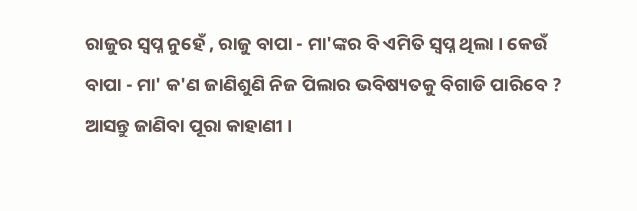ରାଜୁର ସ୍ବପ୍ନ ନୁହେଁ , ରାଜୁ ବାପା - ମା'ଙ୍କର ବି ଏମିତି ସ୍ବପ୍ନ ଥିଲା । କେଉଁ ବାପା - ମା' କ'ଣ ଜାଣିଶୁଣି ନିଜ ପିଲାର ଭବିଷ୍ୟତକୁ ବିଗାଡି ପାରିବେ ? ଆସନ୍ତୁ ଜାଣିବା ପୂରା କାହାଣୀ ।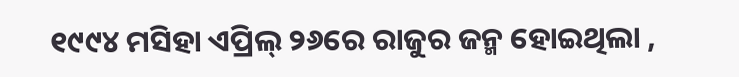୧୯୯୪ ମସିହା ଏପ୍ରିଲ୍ ୨୬ରେ ରାଜୁର ଜନ୍ମ ହୋଇଥିଲା ,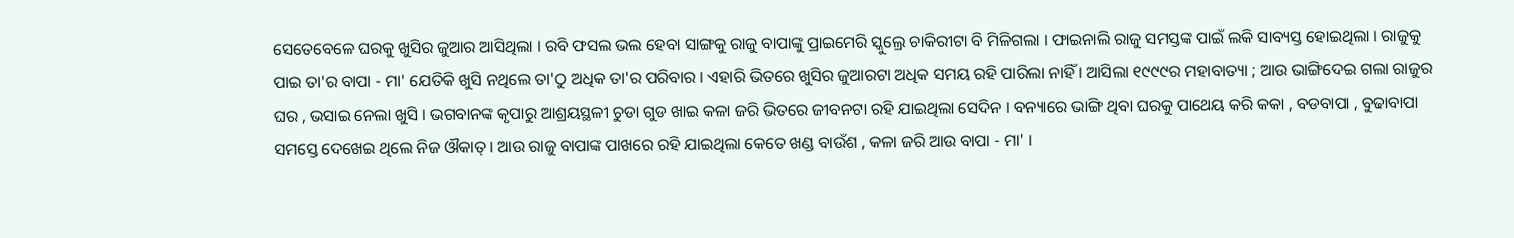ସେତେବେଳେ ଘରକୁ ଖୁସିର ଜୁଆର ଆସିଥିଲା । ରବି ଫସଲ ଭଲ ହେବା ସାଙ୍ଗକୁ ରାଜୁ ବାପାଙ୍କୁ ପ୍ରାଇମେରି ସ୍କୁଲ୍ରେ ଚାକିରୀଟା ବି ମିଳିଗଲା । ଫାଇନାଲି ରାଜୁ ସମସ୍ତଙ୍କ ପାଇଁ ଲକି ସାବ୍ୟସ୍ତ ହୋଇଥିଲା । ରାଜୁକୁ ପାଇ ତା'ର ବାପା - ମା' ଯେତିକି ଖୁସି ନଥିଲେ ତା'ଠୁ ଅଧିକ ତା'ର ପରିବାର । ଏହାରି ଭିତରେ ଖୁସିର ଜୁଆରଟା ଅଧିକ ସମୟ ରହି ପାରିଲା ନାହିଁ । ଆସିଲା ୧୯୯୯ର ମହାବାତ୍ୟା ; ଆଉ ଭାଙ୍ଗିଦେଇ ଗଲା ରାଜୁର ଘର , ଭସାଇ ନେଲା ଖୁସି । ଭଗବାନଙ୍କ କୃପାରୁ ଆଶ୍ରୟସ୍ଥଳୀ ଚୁଡା ଗୁଡ ଖାଇ କଳା ଜରି ଭିତରେ ଜୀବନଟା ରହି ଯାଇଥିଲା ସେଦିନ । ବନ୍ୟାରେ ଭାଙ୍ଗି ଥିବା ଘରକୁ ପାଥେୟ କରି କକା , ବଡବାପା , ବୁଢାବାପା ସମସ୍ତେ ଦେଖେଇ ଥିଲେ ନିଜ ଔକାତ୍ । ଆଉ ରାଜୁ ବାପାଙ୍କ ପାଖରେ ରହି ଯାଇଥିଲା କେତେ ଖଣ୍ଡ ବାଉଁଶ , କଳା ଜରି ଆଉ ବାପା - ମା' ।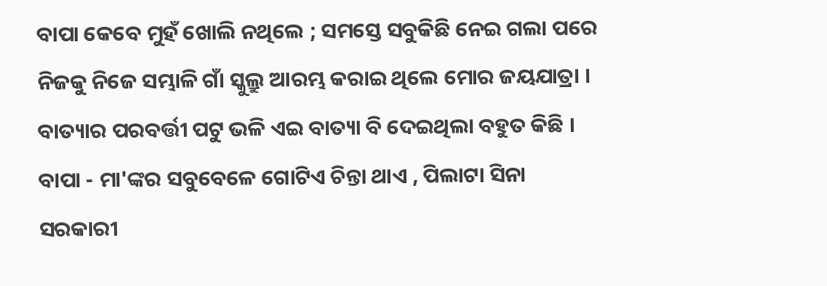ବାପା କେବେ ମୁହଁ ଖୋଲି ନଥିଲେ ; ସମସ୍ତେ ସବୁକିଛି ନେଇ ଗଲା ପରେ ନିଜକୁ ନିଜେ ସମ୍ଭାଳି ଗାଁ ସ୍କୁଲ୍ରୁ ଆରମ୍ଭ କରାଇ ଥିଲେ ମୋର ଜୟଯାତ୍ରା । ବାତ୍ୟାର ପରବର୍ତ୍ତୀ ପଟୁ ଭଳି ଏଇ ବାତ୍ୟା ବି ଦେଇଥିଲା ବହୁତ କିଛି । ବାପା - ମା'ଙ୍କର ସବୁବେଳେ ଗୋଟିଏ ଚିନ୍ତା ଥାଏ , ପିଲାଟା ସିନା ସରକାରୀ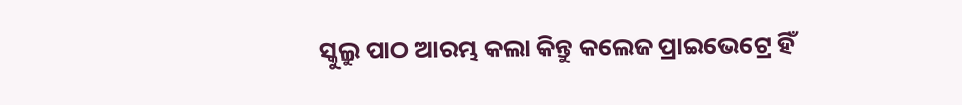ସ୍କୁଲ୍ରୁ ପାଠ ଆରମ୍ଭ କଲା କିନ୍ତୁ କଲେଜ ପ୍ରାଇଭେଟ୍ରେ ହିଁ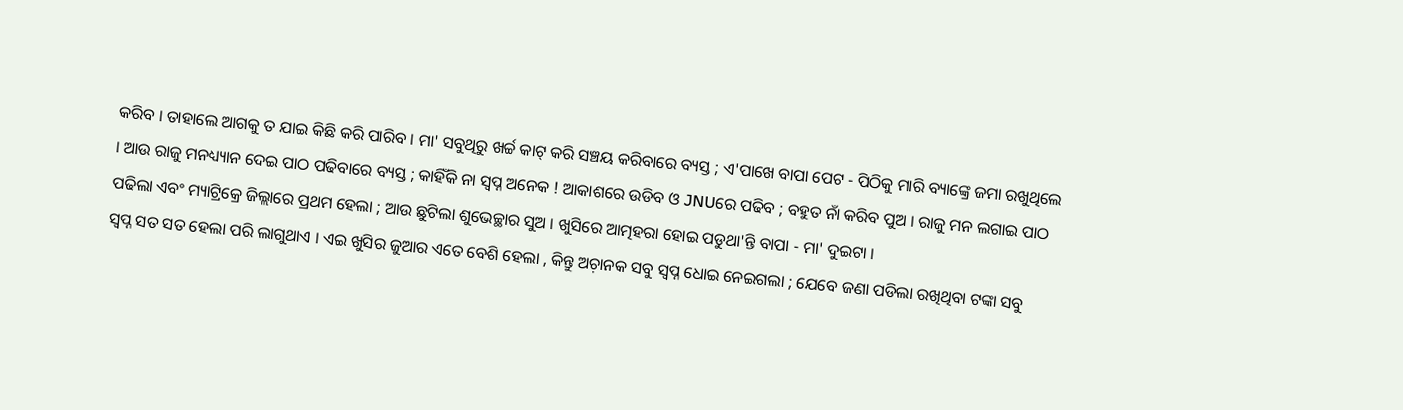କରିବ । ତାହାଲେ ଆଗକୁ ତ ଯାଇ କିଛି କରି ପାରିବ । ମା' ସବୁଥିରୁ ଖର୍ଚ୍ଚ କାଟ୍ କରି ସଞ୍ଚୟ କରିବାରେ ବ୍ୟସ୍ତ ; ଏ'ପାଖେ ବାପା ପେଟ - ପିଠିକୁ ମାରି ବ୍ୟାଙ୍କ୍ରେ ଜମା ରଖୁଥିଲେ । ଆଉ ରାଜୁ ମନଧ୍ୟ୍ୟାନ ଦେଇ ପାଠ ପଢିବାରେ ବ୍ୟସ୍ତ ; କାହିଁକି ନା ସ୍ବପ୍ନ ଅନେକ ! ଆକାଶରେ ଉଡିବ ଓ JNUରେ ପଢିବ ; ବହୁତ ନାଁ କରିବ ପୁଅ । ରାଜୁ ମନ ଲଗାଇ ପାଠ ପଢିଲା ଏବଂ ମ୍ୟାଟ୍ରିକ୍ରେ ଜିଲ୍ଲାରେ ପ୍ରଥମ ହେଲା ; ଆଉ ଛୁଟିଲା ଶୁଭେଚ୍ଛାର ସୁଅ । ଖୁସିରେ ଆତ୍ମହରା ହୋଇ ପଡୁଥା'ନ୍ତି ବାପା - ମା' ଦୁଇଟା ।
ସ୍ବପ୍ନ ସତ ସତ ହେଲା ପରି ଲାଗୁଥାଏ । ଏଇ ଖୁସିର ଜୁଆର ଏତେ ବେଶି ହେଲା , କିନ୍ତୁ ଅଚ଼ାନକ ସବୁ ସ୍ବପ୍ନ ଧୋଇ ନେଇଗଲା ; ଯେବେ ଜଣା ପଡିଲା ରଖିଥିବା ଟଙ୍କା ସବୁ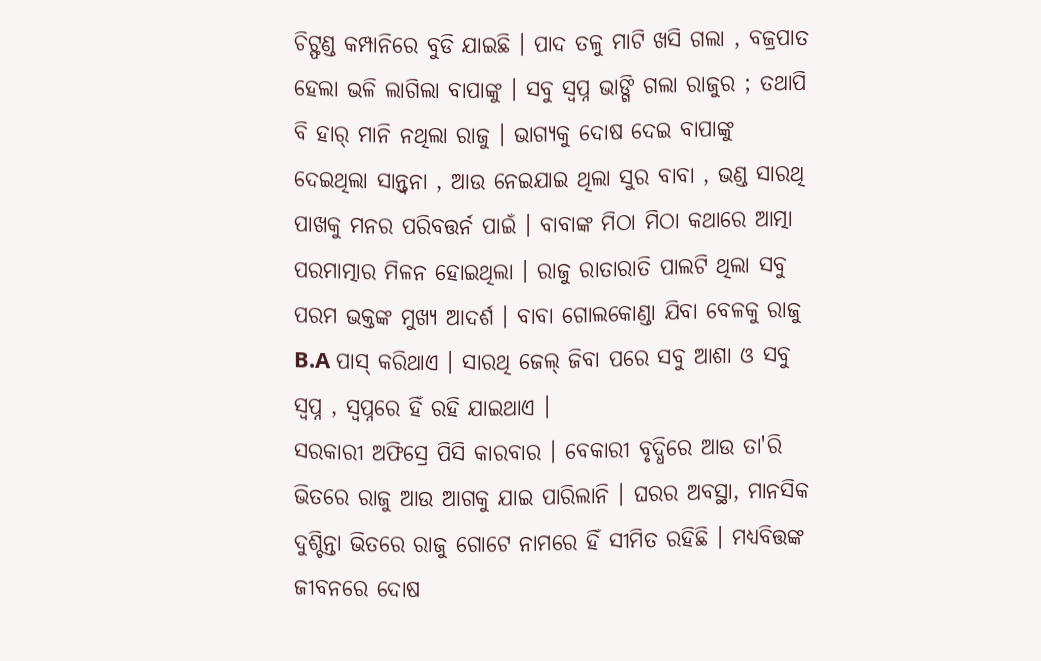ଚିଟ୍ଫଣ୍ଡ କମ୍ପାନିରେ ବୁଡି ଯାଇଛି । ପାଦ ତଳୁ ମାଟି ଖସି ଗଲା , ବଜ୍ରପାତ ହେଲା ଭଳି ଲାଗିଲା ବାପାଙ୍କୁ । ସବୁ ସ୍ବପ୍ନ ଭାଙ୍ଗି ଗଲା ରାଜୁର ; ତଥାପି ବି ହାର୍ ମାନି ନଥିଲା ରାଜୁ । ଭାଗ୍ୟକୁ ଦୋଷ ଦେଇ ବାପାଙ୍କୁ ଦେଇଥିଲା ସାନ୍ତ୍ବନା , ଆଉ ନେଇଯାଇ ଥିଲା ସୁର ବାବା , ଭଣ୍ଡ ସାରଥି ପାଖକୁ ମନର ପରିବତ୍ତର୍ନ ପାଇଁ । ବାବାଙ୍କ ମିଠା ମିଠା କଥାରେ ଆତ୍ମା ପରମାତ୍ମାର ମିଳନ ହୋଇଥିଲା । ରାଜୁ ରାତାରାତି ପାଲଟି ଥିଲା ସବୁ ପରମ ଭକ୍ତଙ୍କ ମୁଖ୍ୟ ଆଦର୍ଶ । ବାବା ଗୋଲକୋଣ୍ଡା ଯିବା ବେଳକୁ ରାଜୁ B.A ପାସ୍ କରିଥାଏ । ସାରଥି ଜେଲ୍ ଜିବା ପରେ ସବୁ ଆଶା ଓ ସବୁ ସ୍ବପ୍ନ , ସ୍ବପ୍ନରେ ହିଁ ରହି ଯାଇଥାଏ ।
ସରକାରୀ ଅଫିସ୍ରେ ପିସି କାରବାର । ବେକାରୀ ବୃଦ୍ଧିରେ ଆଉ ତା'ରି ଭିତରେ ରାଜୁ ଆଉ ଆଗକୁ ଯାଇ ପାରିଲାନି । ଘରର ଅବସ୍ଥା, ମାନସିକ ଦୁଶ୍ଚିନ୍ତା ଭିତରେ ରାଜୁ ଗୋଟେ ନାମରେ ହିଁ ସୀମିତ ରହିଛି । ମଧ୍ୟବିତ୍ତଙ୍କ ଜୀବନରେ ଦୋଷ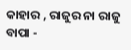କାହାର , ରାଜୁର ନା ରାଜୁ ବାପା -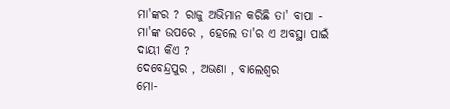ମା'ଙ୍କର ? ରାଜୁ ଅଭିମାନ କରିଛି ତା' ବାପା - ମା'ଙ୍କ ଉପରେ , ହେଲେ ତା'ର ଏ ଅବସ୍ଥା ପାଇଁ ଦାୟୀ କିଏ ?
ଦେବେନ୍ଦ୍ରପୁର , ଅଭଣା , ବାଲେଶ୍ବର
ମୋ-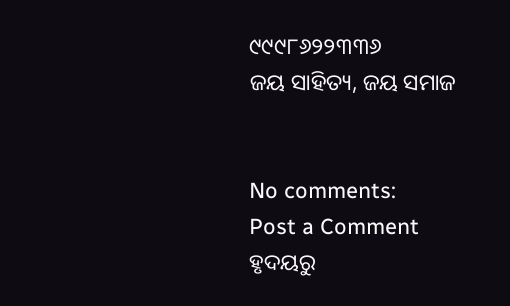୯୯୯୮୬୨୨୩୩୬
ଜୟ ସାହିତ୍ୟ, ଜୟ ସମାଜ


No comments:
Post a Comment
ହୃଦୟରୁ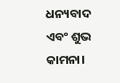ଧନ୍ୟବାଦ ଏବଂ ଶୁଭ କାମନା।